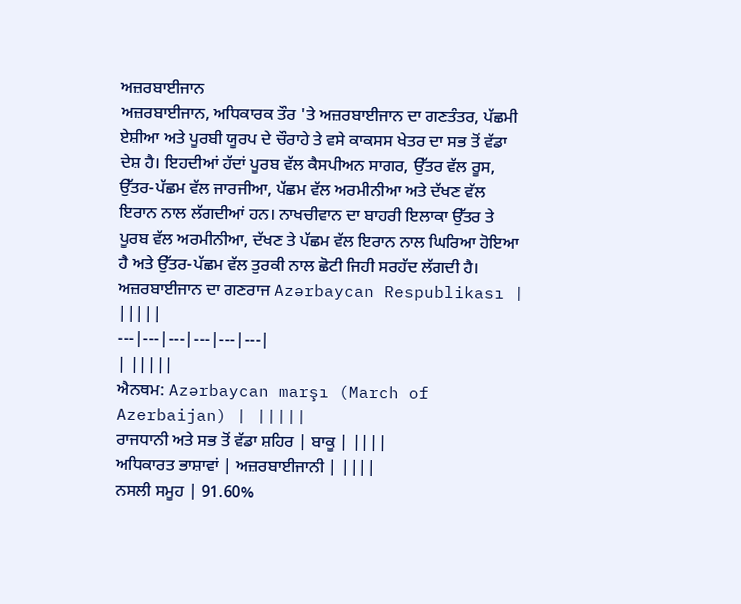ਅਜ਼ਰਬਾਈਜਾਨ
ਅਜ਼ਰਬਾਈਜਾਨ, ਅਧਿਕਾਰਕ ਤੌਰ 'ਤੇ ਅਜ਼ਰਬਾਈਜਾਨ ਦਾ ਗਣਤੰਤਰ, ਪੱਛਮੀ ਏਸ਼ੀਆ ਅਤੇ ਪੂਰਬੀ ਯੂਰਪ ਦੇ ਚੌਰਾਹੇ ਤੇ ਵਸੇ ਕਾਕਸਸ ਖੇਤਰ ਦਾ ਸਭ ਤੋਂ ਵੱਡਾ ਦੇਸ਼ ਹੈ। ਇਹਦੀਆਂ ਹੱਦਾਂ ਪੂਰਬ ਵੱਲ ਕੈਸਪੀਅਨ ਸਾਗਰ, ਉੱਤਰ ਵੱਲ ਰੂਸ, ਉੱਤਰ-ਪੱਛਮ ਵੱਲ ਜਾਰਜੀਆ, ਪੱਛਮ ਵੱਲ ਅਰਮੀਨੀਆ ਅਤੇ ਦੱਖਣ ਵੱਲ ਇਰਾਨ ਨਾਲ ਲੱਗਦੀਆਂ ਹਨ। ਨਾਖਚੀਵਾਨ ਦਾ ਬਾਹਰੀ ਇਲਾਕਾ ਉੱਤਰ ਤੇ ਪੂਰਬ ਵੱਲ ਅਰਮੀਨੀਆ, ਦੱਖਣ ਤੇ ਪੱਛਮ ਵੱਲ ਇਰਾਨ ਨਾਲ ਘਿਰਿਆ ਹੋਇਆ ਹੈ ਅਤੇ ਉੱਤਰ-ਪੱਛਮ ਵੱਲ ਤੁਰਕੀ ਨਾਲ ਛੋਟੀ ਜਿਹੀ ਸਰਹੱਦ ਲੱਗਦੀ ਹੈ।
ਅਜ਼ਰਬਾਈਜਾਨ ਦਾ ਗਣਰਾਜ Azərbaycan Respublikası | |||||
---|---|---|---|---|---|
| |||||
ਐਨਥਮ: Azərbaycan marşı (March of Azerbaijan) | |||||
ਰਾਜਧਾਨੀ ਅਤੇ ਸਭ ਤੋਂ ਵੱਡਾ ਸ਼ਹਿਰ | ਬਾਕੂ | ||||
ਅਧਿਕਾਰਤ ਭਾਸ਼ਾਵਾਂ | ਅਜ਼ਰਬਾਈਜਾਨੀ | ||||
ਨਸਲੀ ਸਮੂਹ | 91.60%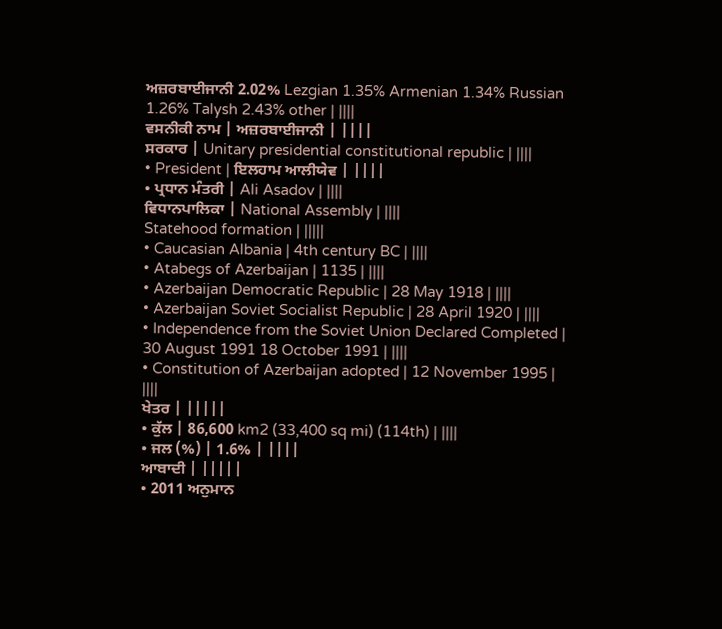ਅਜ਼ਰਬਾਈਜਾਨੀ 2.02% Lezgian 1.35% Armenian 1.34% Russian 1.26% Talysh 2.43% other | ||||
ਵਸਨੀਕੀ ਨਾਮ | ਅਜ਼ਰਬਾਈਜਾਨੀ | ||||
ਸਰਕਾਰ | Unitary presidential constitutional republic | ||||
• President | ਇਲਹਾਮ ਆਲੀਯੇਵ | ||||
• ਪ੍ਰਧਾਨ ਮੰਤਰੀ | Ali Asadov | ||||
ਵਿਧਾਨਪਾਲਿਕਾ | National Assembly | ||||
Statehood formation | |||||
• Caucasian Albania | 4th century BC | ||||
• Atabegs of Azerbaijan | 1135 | ||||
• Azerbaijan Democratic Republic | 28 May 1918 | ||||
• Azerbaijan Soviet Socialist Republic | 28 April 1920 | ||||
• Independence from the Soviet Union Declared Completed | 30 August 1991 18 October 1991 | ||||
• Constitution of Azerbaijan adopted | 12 November 1995 | ||||
ਖੇਤਰ | |||||
• ਕੁੱਲ | 86,600 km2 (33,400 sq mi) (114th) | ||||
• ਜਲ (%) | 1.6% | ||||
ਆਬਾਦੀ | |||||
• 2011 ਅਨੁਮਾਨ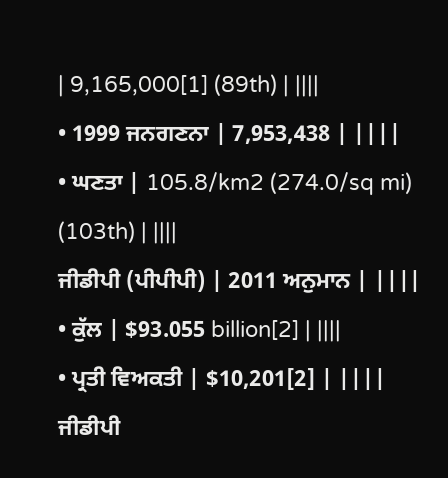| 9,165,000[1] (89th) | ||||
• 1999 ਜਨਗਣਨਾ | 7,953,438 | ||||
• ਘਣਤਾ | 105.8/km2 (274.0/sq mi) (103th) | ||||
ਜੀਡੀਪੀ (ਪੀਪੀਪੀ) | 2011 ਅਨੁਮਾਨ | ||||
• ਕੁੱਲ | $93.055 billion[2] | ||||
• ਪ੍ਰਤੀ ਵਿਅਕਤੀ | $10,201[2] | ||||
ਜੀਡੀਪੀ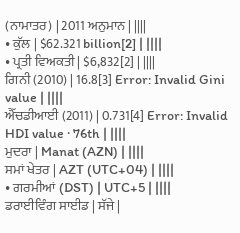(ਨਾਮਾਤਰ) | 2011 ਅਨੁਮਾਨ | ||||
• ਕੁੱਲ | $62.321 billion[2] | ||||
• ਪ੍ਰਤੀ ਵਿਅਕਤੀ | $6,832[2] | ||||
ਗਿਨੀ (2010) | 16.8[3] Error: Invalid Gini value | ||||
ਐੱਚਡੀਆਈ (2011) | 0.731[4] Error: Invalid HDI value · 76th | ||||
ਮੁਦਰਾ | Manat (AZN) | ||||
ਸਮਾਂ ਖੇਤਰ | AZT (UTC+04) | ||||
• ਗਰਮੀਆਂ (DST) | UTC+5 | ||||
ਡਰਾਈਵਿੰਗ ਸਾਈਡ | ਸੱਜੇ |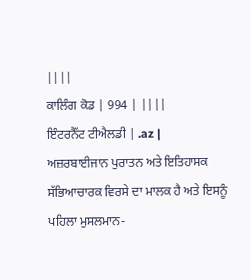||||
ਕਾਲਿੰਗ ਕੋਡ | 994 | ||||
ਇੰਟਰਨੈੱਟ ਟੀਐਲਡੀ | .az |
ਅਜ਼ਰਬਾਈਜਾਨ ਪੁਰਾਤਨ ਅਤੇ ਇਤਿਹਾਸਕ ਸੱਭਿਆਚਾਰਕ ਵਿਰਸੇ ਦਾ ਮਾਲਕ ਹੈ ਅਤੇ ਇਸਨੂੰ ਪਹਿਲਾ ਮੁਸਲਮਾਨ-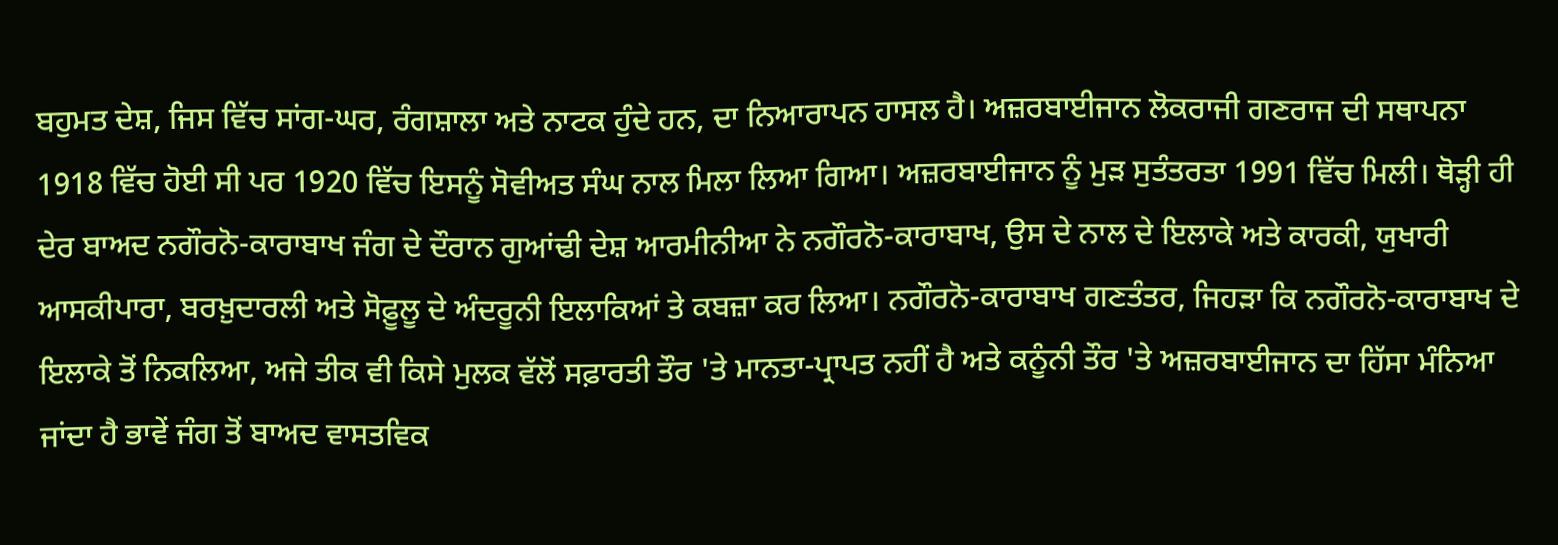ਬਹੁਮਤ ਦੇਸ਼, ਜਿਸ ਵਿੱਚ ਸਾਂਗ-ਘਰ, ਰੰਗਸ਼ਾਲਾ ਅਤੇ ਨਾਟਕ ਹੁੰਦੇ ਹਨ, ਦਾ ਨਿਆਰਾਪਨ ਹਾਸਲ ਹੈ। ਅਜ਼ਰਬਾਈਜਾਨ ਲੋਕਰਾਜੀ ਗਣਰਾਜ ਦੀ ਸਥਾਪਨਾ 1918 ਵਿੱਚ ਹੋਈ ਸੀ ਪਰ 1920 ਵਿੱਚ ਇਸਨੂੰ ਸੋਵੀਅਤ ਸੰਘ ਨਾਲ ਮਿਲਾ ਲਿਆ ਗਿਆ। ਅਜ਼ਰਬਾਈਜਾਨ ਨੂੰ ਮੁੜ ਸੁਤੰਤਰਤਾ 1991 ਵਿੱਚ ਮਿਲੀ। ਥੋੜ੍ਹੀ ਹੀ ਦੇਰ ਬਾਅਦ ਨਗੌਰਨੋ-ਕਾਰਾਬਾਖ ਜੰਗ ਦੇ ਦੌਰਾਨ ਗੁਆਂਢੀ ਦੇਸ਼ ਆਰਮੀਨੀਆ ਨੇ ਨਗੌਰਨੋ-ਕਾਰਾਬਾਖ, ਉਸ ਦੇ ਨਾਲ ਦੇ ਇਲਾਕੇ ਅਤੇ ਕਾਰਕੀ, ਯੁਖਾਰੀ ਆਸਕੀਪਾਰਾ, ਬਰਖ਼ੁਦਾਰਲੀ ਅਤੇ ਸੋਫ਼ੂਲੂ ਦੇ ਅੰਦਰੂਨੀ ਇਲਾਕਿਆਂ ਤੇ ਕਬਜ਼ਾ ਕਰ ਲਿਆ। ਨਗੌਰਨੋ-ਕਾਰਾਬਾਖ ਗਣਤੰਤਰ, ਜਿਹੜਾ ਕਿ ਨਗੌਰਨੋ-ਕਾਰਾਬਾਖ ਦੇ ਇਲਾਕੇ ਤੋਂ ਨਿਕਲਿਆ, ਅਜੇ ਤੀਕ ਵੀ ਕਿਸੇ ਮੁਲਕ ਵੱਲੋਂ ਸਫ਼ਾਰਤੀ ਤੌਰ 'ਤੇ ਮਾਨਤਾ-ਪ੍ਰਾਪਤ ਨਹੀਂ ਹੈ ਅਤੇ ਕਨੂੰਨੀ ਤੌਰ 'ਤੇ ਅਜ਼ਰਬਾਈਜਾਨ ਦਾ ਹਿੱਸਾ ਮੰਨਿਆ ਜਾਂਦਾ ਹੈ ਭਾਵੇਂ ਜੰਗ ਤੋਂ ਬਾਅਦ ਵਾਸਤਵਿਕ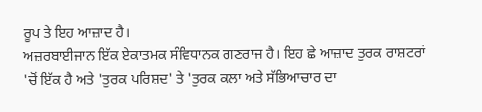ਰੂਪ ਤੇ ਇਹ ਆਜ਼ਾਦ ਹੈ।
ਅਜ਼ਰਬਾਈਜਾਨ ਇੱਕ ਏਕਾਤਮਕ ਸੰਵਿਧਾਨਕ ਗਣਰਾਜ ਹੈ। ਇਹ ਛੇ ਆਜ਼ਾਦ ਤੁਰਕ ਰਾਸ਼ਟਰਾਂ 'ਚੋਂ ਇੱਕ ਹੈ ਅਤੇ 'ਤੁਰਕ ਪਰਿਸ਼ਦ' ਤੇ 'ਤੁਰਕ ਕਲਾ ਅਤੇ ਸੱਭਿਆਚਾਰ ਦਾ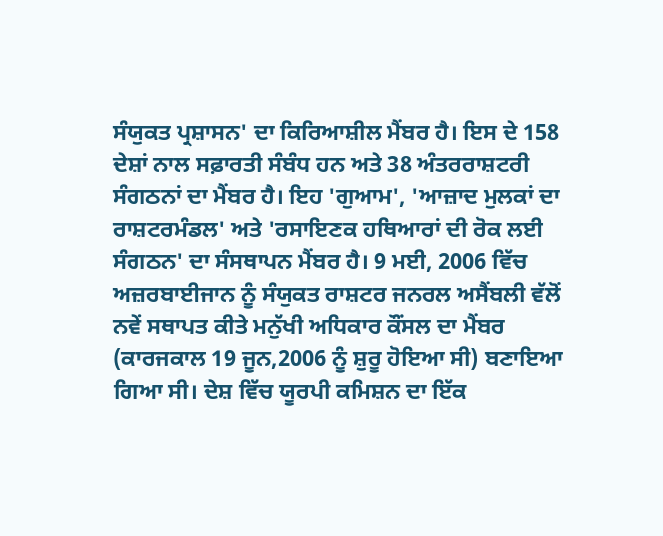ਸੰਯੁਕਤ ਪ੍ਰਸ਼ਾਸਨ' ਦਾ ਕਿਰਿਆਸ਼ੀਲ ਮੈਂਬਰ ਹੈ। ਇਸ ਦੇ 158 ਦੇਸ਼ਾਂ ਨਾਲ ਸਫ਼ਾਰਤੀ ਸੰਬੰਧ ਹਨ ਅਤੇ 38 ਅੰਤਰਰਾਸ਼ਟਰੀ ਸੰਗਠਨਾਂ ਦਾ ਮੈਂਬਰ ਹੈ। ਇਹ 'ਗੁਆਮ', 'ਆਜ਼ਾਦ ਮੁਲਕਾਂ ਦਾ ਰਾਸ਼ਟਰਮੰਡਲ' ਅਤੇ 'ਰਸਾਇਣਕ ਹਥਿਆਰਾਂ ਦੀ ਰੋਕ ਲਈ ਸੰਗਠਨ' ਦਾ ਸੰਸਥਾਪਨ ਮੈਂਬਰ ਹੈ। 9 ਮਈ, 2006 ਵਿੱਚ ਅਜ਼ਰਬਾਈਜਾਨ ਨੂੰ ਸੰਯੁਕਤ ਰਾਸ਼ਟਰ ਜਨਰਲ ਅਸੈਂਬਲੀ ਵੱਲੋਂ ਨਵੇਂ ਸਥਾਪਤ ਕੀਤੇ ਮਨੁੱਖੀ ਅਧਿਕਾਰ ਕੌਂਸਲ ਦਾ ਮੈਂਬਰ (ਕਾਰਜਕਾਲ 19 ਜੂਨ,2006 ਨੂੰ ਸ਼ੁਰੂ ਹੋਇਆ ਸੀ) ਬਣਾਇਆ ਗਿਆ ਸੀ। ਦੇਸ਼ ਵਿੱਚ ਯੂਰਪੀ ਕਮਿਸ਼ਨ ਦਾ ਇੱਕ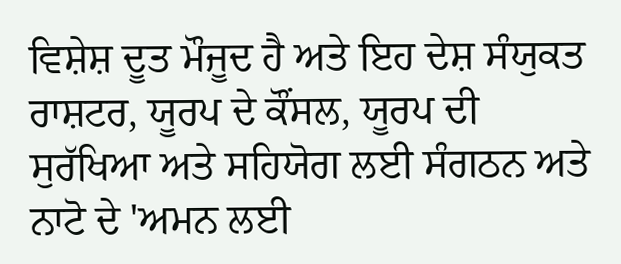ਵਿਸ਼ੇਸ਼ ਦੂਤ ਮੌਜੂਦ ਹੈ ਅਤੇ ਇਹ ਦੇਸ਼ ਸੰਯੁਕਤ ਰਾਸ਼ਟਰ, ਯੂਰਪ ਦੇ ਕੌਂਸਲ, ਯੂਰਪ ਦੀ ਸੁਰੱਖਿਆ ਅਤੇ ਸਹਿਯੋਗ ਲਈ ਸੰਗਠਨ ਅਤੇ ਨਾਟੋ ਦੇ 'ਅਮਨ ਲਈ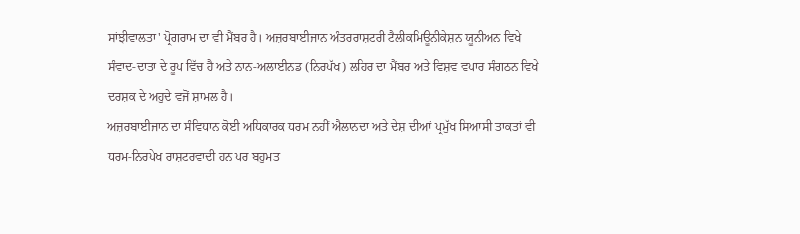ਸਾਂਝੀਵਾਲਤਾ' ਪ੍ਰੋਗਰਾਮ ਦਾ ਵੀ ਮੈਂਬਰ ਹੈ। ਅਜ਼ਰਬਾਈਜਾਨ ਅੰਤਰਰਾਸ਼ਟਰੀ ਟੈਲੀਕਮਿਊਨੀਕੇਸ਼ਨ ਯੂਨੀਅਨ ਵਿਖੇ ਸੰਵਾਦ-ਦਾਤਾ ਦੇ ਰੂਪ ਵਿੱਚ ਹੈ ਅਤੇ ਨਾਨ-ਅਲਾਈਨਡ (ਨਿਰਪੱਖ) ਲਹਿਰ ਦਾ ਮੈਂਬਰ ਅਤੇ ਵਿਸ਼ਵ ਵਪਾਰ ਸੰਗਠਨ ਵਿਖੇ ਦਰਸ਼ਕ ਦੇ ਅਹੁਦੇ ਵਜੋਂ ਸ਼ਾਮਲ ਹੈ।
ਅਜ਼ਰਬਾਈਜਾਨ ਦਾ ਸੰਵਿਧਾਨ ਕੋਈ ਅਧਿਕਾਰਕ ਧਰਮ ਨਹੀਂ ਐਲਾਨਦਾ ਅਤੇ ਦੇਸ਼ ਦੀਆਂ ਪ੍ਰਮੁੱਖ ਸਿਆਸੀ ਤਾਕਤਾਂ ਵੀ ਧਰਮ-ਨਿਰਪੇਖ ਰਾਸ਼ਟਰਵਾਦੀ ਹਨ ਪਰ ਬਹੁਮਤ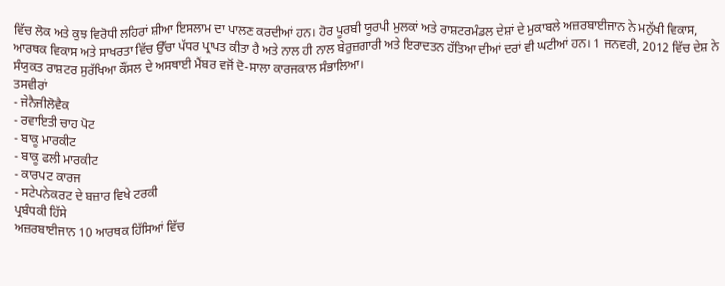ਵਿੱਚ ਲੋਕ ਅਤੇ ਕੁਝ ਵਿਰੋਧੀ ਲਹਿਰਾਂ ਸ਼ੀਆ ਇਸਲਾਮ ਦਾ ਪਾਲਣ ਕਰਦੀਆਂ ਹਨ। ਹੋਰ ਪੂਰਬੀ ਯੂਰਪੀ ਮੁਲਕਾਂ ਅਤੇ ਰਾਸ਼ਟਰਮੰਡਲ ਦੇਸ਼ਾਂ ਦੇ ਮੁਕਾਬਲੇ ਅਜ਼ਰਬਾਈਜਾਨ ਨੇ ਮਨੁੱਖੀ ਵਿਕਾਸ, ਆਰਥਕ ਵਿਕਾਸ ਅਤੇ ਸਾਖਰਤਾ ਵਿੱਚ ਉੱਚਾ ਪੱਧਰ ਪ੍ਰਾਪਤ ਕੀਤਾ ਹੈ ਅਤੇ ਨਾਲ ਹੀ ਨਾਲ ਬੇਰੁਜ਼ਗਾਰੀ ਅਤੇ ਇਰਾਦਤਨ ਹੱਤਿਆ ਦੀਆਂ ਦਰਾਂ ਵੀ ਘਟੀਆਂ ਹਨ। 1 ਜਨਵਰੀ, 2012 ਵਿੱਚ ਦੇਸ਼ ਨੇ ਸੰਯੁਕਤ ਰਾਸ਼ਟਰ ਸੁਰੱਖਿਆ ਕੌਂਸਲ ਦੇ ਅਸਥਾਈ ਮੈਂਬਰ ਵਜੋਂ ਦੋ-ਸਾਲਾ ਕਾਰਜਕਾਲ ਸੰਭਾਲਿਆ।
ਤਸਵੀਰਾਂ
- ਜੇਨੈਜੀਲੋਵੈਕ
- ਰਵਾਇਤੀ ਚਾਹ ਪੋਟ
- ਬਾਕੂ ਮਾਰਕੀਟ
- ਬਾਕੂ ਫਲੀ ਮਾਰਕੀਟ
- ਕਾਰਪਟ ਕਾਰਜ
- ਸਟੇਪਨੇਕਰਟ ਦੇ ਬਜ਼ਾਰ ਵਿਖੇ ਟਰਕੀ
ਪ੍ਰਬੰਧਕੀ ਹਿੱਸੇ
ਅਜ਼ਰਬਾਈਜਾਨ 10 ਆਰਥਕ ਹਿੱਸਿਆਂ ਵਿੱਚ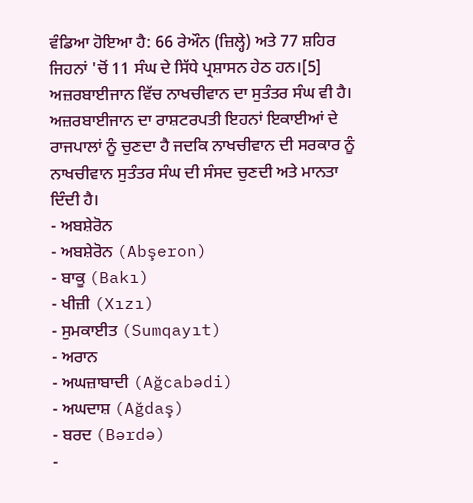ਵੰਡਿਆ ਹੋਇਆ ਹੈ: 66 ਰੇਔਨ (ਜ਼ਿਲ੍ਹੇ) ਅਤੇ 77 ਸ਼ਹਿਰ ਜਿਹਨਾਂ 'ਚੋਂ 11 ਸੰਘ ਦੇ ਸਿੱਧੇ ਪ੍ਰਸ਼ਾਸਨ ਹੇਠ ਹਨ।[5]
ਅਜ਼ਰਬਾਈਜਾਨ ਵਿੱਚ ਨਾਖਚੀਵਾਨ ਦਾ ਸੁਤੰਤਰ ਸੰਘ ਵੀ ਹੈ। ਅਜ਼ਰਬਾਈਜਾਨ ਦਾ ਰਾਸ਼ਟਰਪਤੀ ਇਹਨਾਂ ਇਕਾਈਆਂ ਦੇ ਰਾਜਪਾਲਾਂ ਨੂੰ ਚੁਣਦਾ ਹੈ ਜਦਕਿ ਨਾਖਚੀਵਾਨ ਦੀ ਸਰਕਾਰ ਨੂੰ ਨਾਖਚੀਵਾਨ ਸੁਤੰਤਰ ਸੰਘ ਦੀ ਸੰਸਦ ਚੁਣਦੀ ਅਤੇ ਮਾਨਤਾ ਦਿੰਦੀ ਹੈ।
- ਅਬਸ਼ੇਰੋਨ
- ਅਬਸ਼ੇਰੋਨ (Abşeron)
- ਬਾਕੂ (Bakı)
- ਖੀਜ਼ੀ (Xızı)
- ਸੁਮਕਾਈਤ (Sumqayıt)
- ਅਰਾਨ
- ਅਘਜ਼ਾਬਾਦੀ (Ağcabədi)
- ਅਘਦਾਸ਼ (Ağdaş)
- ਬਰਦ (Bərdə)
-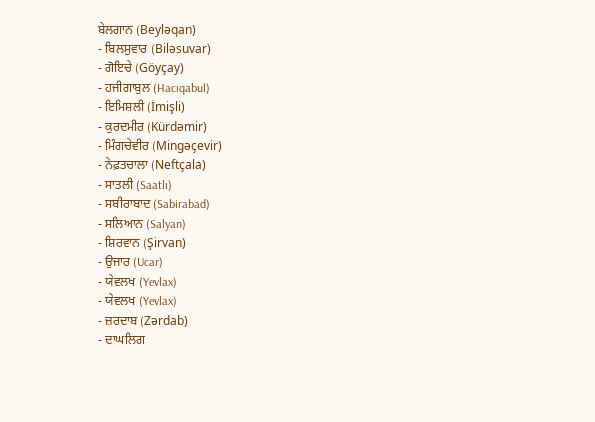ਬੇਲਗਾਨ (Beyləqan)
- ਬਿਲਸੁਵਾਰ (Biləsuvar)
- ਗੋਇਚੇ (Göyçay)
- ਹਜੀਗਾਬੁਲ (Hacıqabul)
- ਇਮਿਸ਼ਲੀ (İmişli)
- ਕੁਰਦਮੀਰ (Kürdəmir)
- ਮਿੰਗਚੇਵੀਰ (Mingəçevir)
- ਨੇਫ਼ਤਚਾਲਾ (Neftçala)
- ਸਾਤਲੀ (Saatlı)
- ਸਬੀਰਾਬਾਦ (Sabirabad)
- ਸਲਿਆਨ (Salyan)
- ਸ਼ਿਰਵਾਨ (Şirvan)
- ਉਜਾਰ (Ucar)
- ਯੇਵਲਖ (Yevlax)
- ਯੇਵਲਖ (Yevlax)
- ਜ਼ਰਦਾਬ (Zərdab)
- ਦਾਘਲਿਗ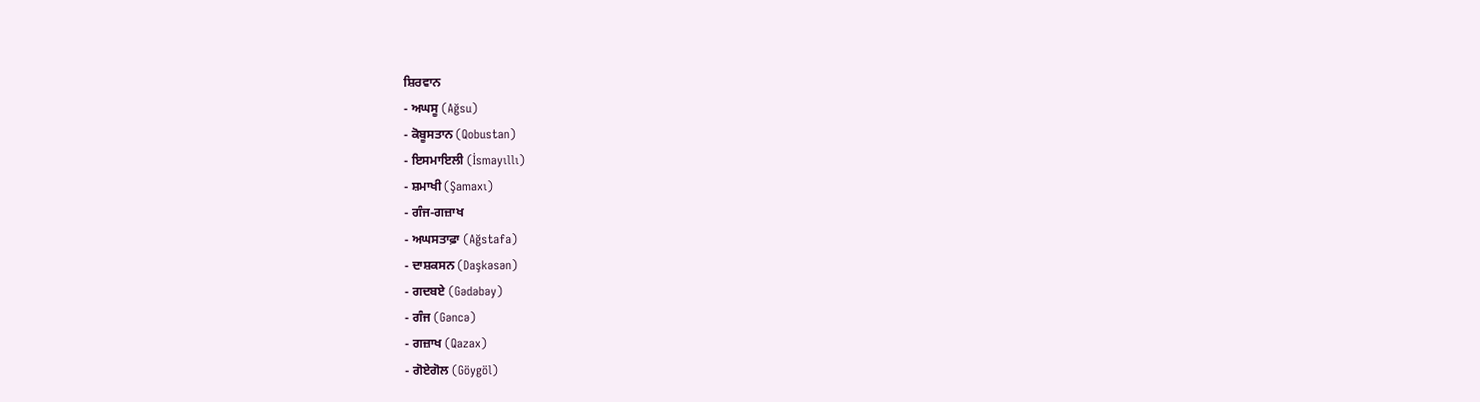ਸ਼ਿਰਵਾਨ
- ਅਘਸੂ (Ağsu)
- ਕੋਬੂਸਤਾਨ (Qobustan)
- ਇਸਮਾਇਲੀ (İsmayıllı)
- ਸ਼ਮਾਖੀ (Şamaxı)
- ਗੰਜ-ਗਜ਼ਾਖ
- ਅਘਸਤਾਫ਼ਾ (Ağstafa)
- ਦਾਸ਼ਕਸਨ (Daşkəsən)
- ਗਦਬਏ (Gədəbəy)
- ਗੰਜ (Gəncə)
- ਗਜ਼ਾਖ (Qazax)
- ਗੋਏਗੋਲ (Göygöl)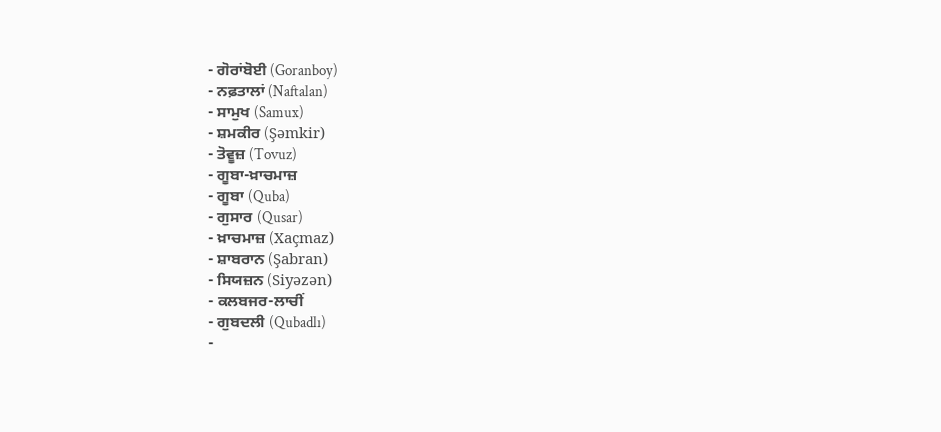- ਗੋਰਾਂਬੋਈ (Goranboy)
- ਨਫ਼ਤਾਲਾਂ (Naftalan)
- ਸਾਮੁਖ (Samux)
- ਸ਼ਮਕੀਰ (Şəmkir)
- ਤੋਵੂਜ਼ (Tovuz)
- ਗੂਬਾ-ਖ਼ਾਚਮਾਜ਼
- ਗੂਬਾ (Quba)
- ਗੁਸਾਰ (Qusar)
- ਖ਼ਾਚਮਾਜ਼ (Xaçmaz)
- ਸ਼ਾਬਰਾਨ (Şabran)
- ਸਿਯਜ਼ਨ (Siyəzən)
- ਕਲਬਜਰ-ਲਾਚੀਂ
- ਗੁਬਦਲੀ (Qubadlı)
-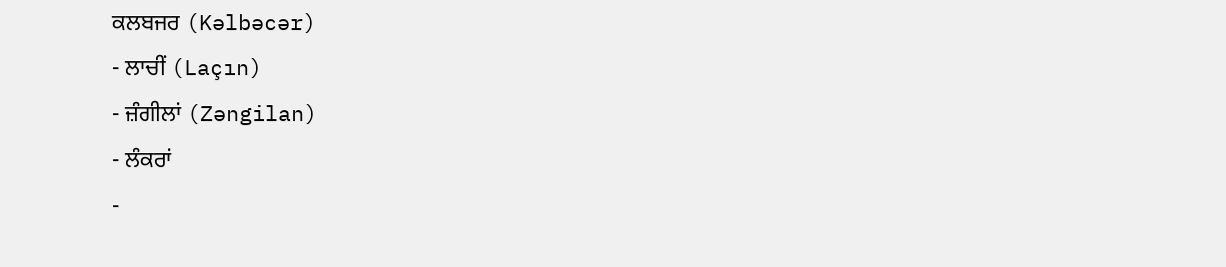ਕਲਬਜਰ (Kəlbəcər)
- ਲਾਚੀਂ (Laçın)
- ਜ਼ੰਗੀਲਾਂ (Zəngilan)
- ਲੰਕਰਾਂ
-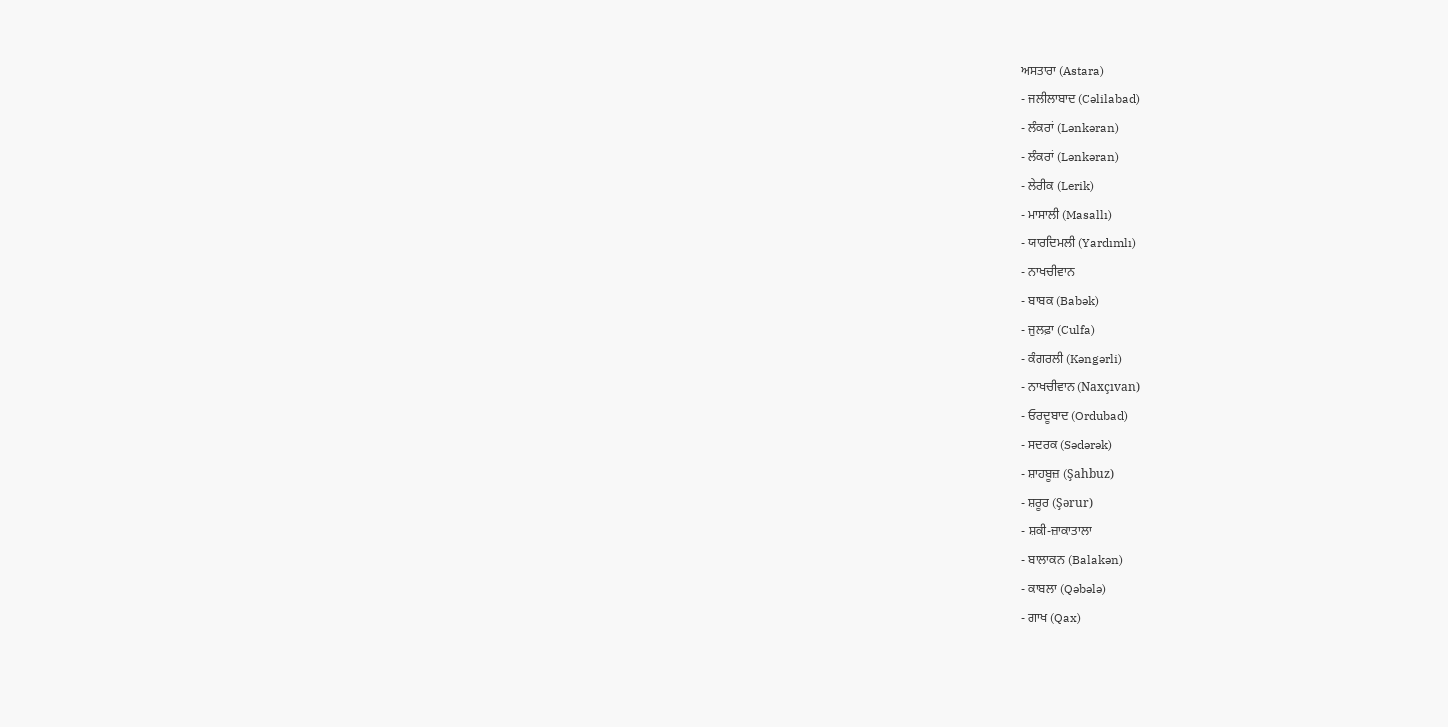ਅਸਤਾਰਾ (Astara)
- ਜਲੀਲਾਬਾਦ (Cəlilabad)
- ਲੰਕਰਾਂ (Lənkəran)
- ਲੰਕਰਾਂ (Lənkəran)
- ਲੇਰੀਕ (Lerik)
- ਮਾਸਾਲੀ (Masallı)
- ਯਾਰਦਿਮਲੀ (Yardımlı)
- ਨਾਖਚੀਵਾਨ
- ਬਾਬਕ (Babək)
- ਜੁਲਫ਼ਾ (Culfa)
- ਕੰਗਰਲੀ (Kəngərli)
- ਨਾਖਚੀਵਾਨ (Naxçıvan)
- ਓਰਦੂਬਾਦ (Ordubad)
- ਸਦਰਕ (Sədərək)
- ਸ਼ਾਹਬੂਜ਼ (Şahbuz)
- ਸ਼ਰੂਰ (Şərur)
- ਸ਼ਕੀ-ਜ਼ਾਕਾਤਾਲਾ
- ਬਾਲਾਕਨ (Balakən)
- ਕਾਬਲਾ (Qəbələ)
- ਗਾਖ (Qax)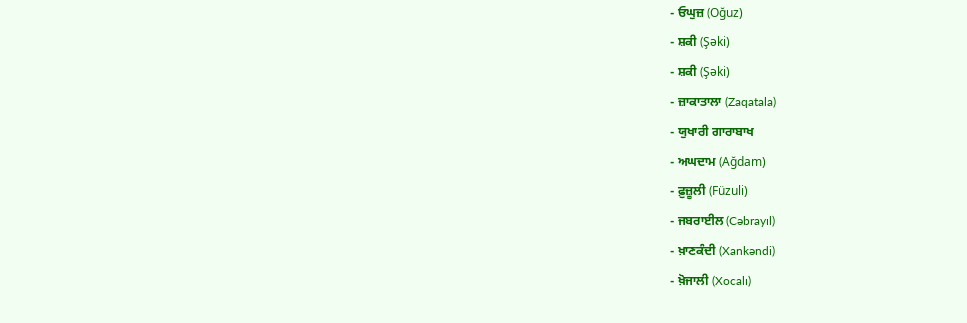- ਓਘੁਜ਼ (Oğuz)
- ਸ਼ਕੀ (Şəki)
- ਸ਼ਕੀ (Şəki)
- ਜ਼ਾਕਾਤਾਲਾ (Zaqatala)
- ਯੁਖਾਰੀ ਗਾਰਾਬਾਖ
- ਅਘਦਾਮ (Ağdam)
- ਫ਼ੁਜ਼ੂਲੀ (Füzuli)
- ਜਬਰਾਈਲ (Cəbrayıl)
- ਖ਼ਾਣਕੰਦੀ (Xankəndi)
- ਖ਼ੋਜਾਲੀ (Xocalı)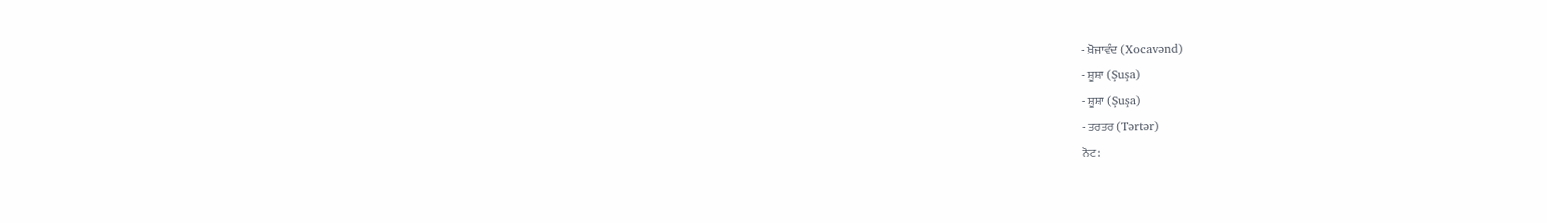- ਖ਼ੋਜਾਵੰਦ (Xocavənd)
- ਸ਼ੂਸ਼ਾ (Şuşa)
- ਸ਼ੂਸ਼ਾ (Şuşa)
- ਤਰਤਰ (Tərtər)
ਨੋਟ: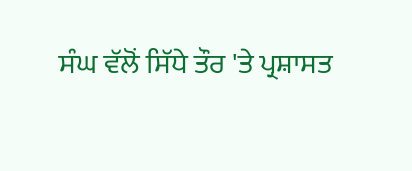ਸੰਘ ਵੱਲੋਂ ਸਿੱਧੇ ਤੌਰ 'ਤੇ ਪ੍ਰਸ਼ਾਸਤ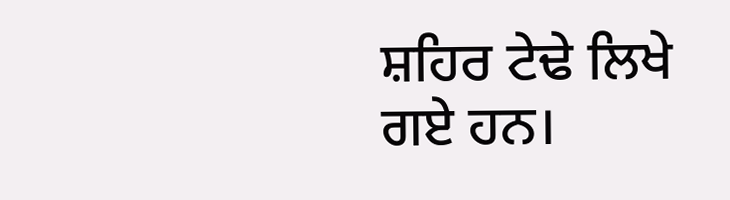ਸ਼ਹਿਰ ਟੇਢੇ ਲਿਖੇ ਗਏ ਹਨ।